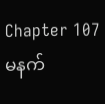Chapter 107
မနက်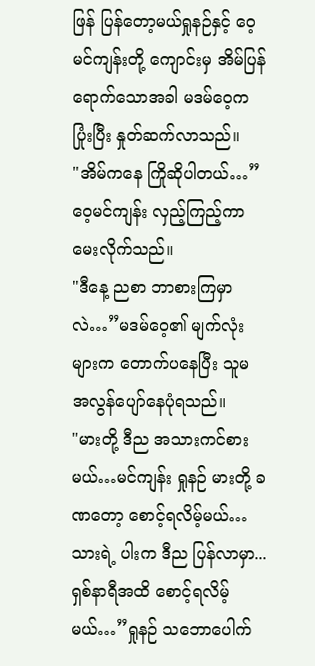ဖြန် ပြန်တော့မယ်ရှုနဉ်နှင့် ဝေ့မင်ကျန်းတို့ ကျောင်းမှ အိမ်ပြန်ရောက်သောအခါ မဒမ်ဝေ့က ပြုံးပြီး နှုတ်ဆက်လာသည်။
"အိမ်ကနေ ကြိုဆိုပါတယ်…”ဝေ့မင်ကျန်း လှည့်ကြည့်ကာ မေးလိုက်သည်။
"ဒီနေ့ ညစာ ဘာစားကြမှာလဲ…”မဒမ်ဝေ့၏ မျက်လုံးများက တောက်ပနေပြီး သူမ အလွန်ပျော်နေပုံရသည်။
"မားတို့ ဒီည အသားကင်စားမယ်…မင်ကျန်း ရှုနဉ် မားတို့ ခဏတော့ စောင့်ရလိမ့်မယ်…သားရဲ့ ပါးက ဒီည ပြန်လာမှာ...ရှစ်နာရီအထိ စောင့်ရလိမ့်မယ်…”ရှုနဉ် သဘောပေါက်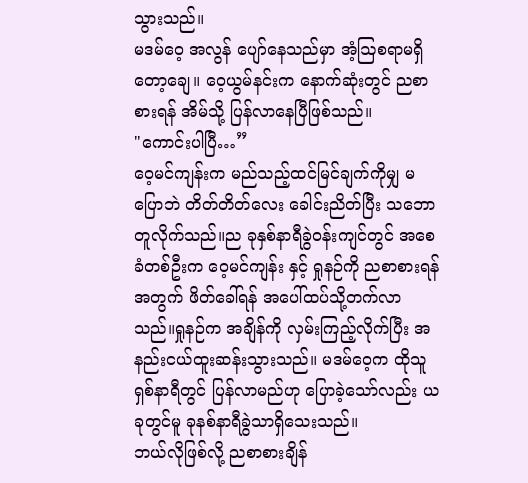သွားသည်။
မဒမ်ဝေ့ အလွန် ပျော်နေသည်မှာ အံ့ဩစရာမရှိတော့ချေ။ ဝေ့ယွမ်နင်းက နောက်ဆုံးတွင် ညစာစားရန် အိမ်သို့ ပြန်လာနေပြီဖြစ်သည်။
"ကောင်းပါပြီ…”
ဝေ့မင်ကျန်းက မည်သည့်ထင်မြင်ချက်ကိုမျှ မပြောဘဲ တိတ်တိတ်လေး ခေါင်းညိတ်ပြီး သဘောတူလိုက်သည်။ည ခုနှစ်နာရီခွဲဝန်းကျင်တွင် အစေခံတစ်ဦးက ဝေ့မင်ကျန်း နှင့် ရှုနဉ်ကို ညစာစားရန်အတွက် ဖိတ်ခေါ်ရန် အပေါ်ထပ်သို့တက်လာသည်။ရှုနဉ်က အချိန်ကို လှမ်းကြည့်လိုက်ပြီး အနည်းငယ်ထူးဆန်းသွားသည်။ မဒမ်ဝေ့က ထိုသူ ရှစ်နာရီတွင် ပြန်လာမည်ဟု ပြောခဲ့သော်လည်း ယခုတွင်မူ ခုနစ်နာရီခွဲသာရှိသေးသည်။
ဘယ်လိုဖြစ်လို့ ညစာစားချိန်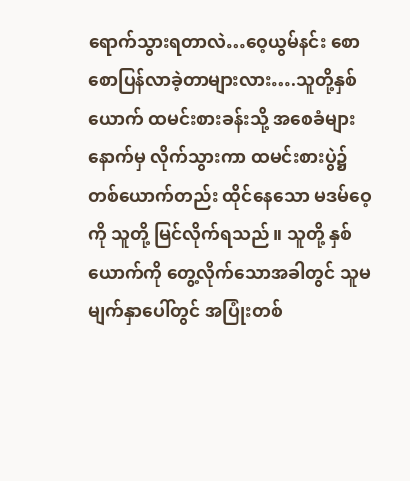ရောက်သွားရတာလဲ…ဝေ့ယွမ်နင်း စောစောပြန်လာခဲ့တာများလား….သူတို့နှစ်ယောက် ထမင်းစားခန်းသို့ အစေခံများနောက်မှ လိုက်သွားကာ ထမင်းစားပွဲ၌ တစ်ယောက်တည်း ထိုင်နေသော မဒမ်ဝေ့ကို သူတို့ မြင်လိုက်ရသည်။ သူတို့ နှစ်ယောက်ကို တွေ့လိုက်သောအခါတွင် သူမ မျက်နှာပေါ်တွင် အပြုံးတစ်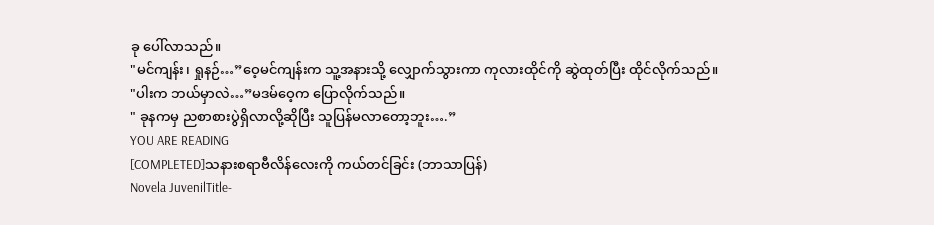ခု ပေါ်လာသည်။
"မင်ကျန်း၊ ရှုနဉ်…”ဝေ့မင်ကျန်းက သူ့အနားသို့ လျှောက်သွားကာ ကုလားထိုင်ကို ဆွဲထုတ်ပြီး ထိုင်လိုက်သည်။
"ပါးက ဘယ်မှာလဲ…”မဒမ်ဝေ့က ပြောလိုက်သည်။
" ခုနကမှ ညစာစားပွဲရှိလာလို့ဆိုပြီး သူပြန်မလာတော့ဘူး….”
YOU ARE READING
[COMPLETED]သနားစရာဗီလိန်လေးကို ကယ်တင်ခြင်း (ဘာသာပြန်)
Novela JuvenilTitle-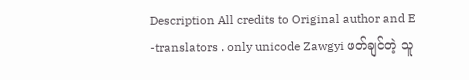Description All credits to Original author and E -translators . only unicode Zawgyi ဖတ်ချင်တဲ့ သူ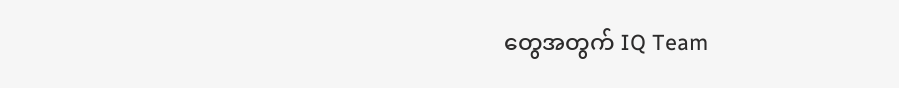တွေအတွက် IQ Team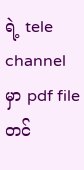ရဲ့ tele channel မှာ pdf file တင်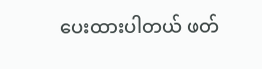ပေးထားပါတယ် ဖတ်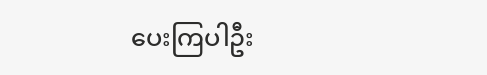ပေးကြပါဦး